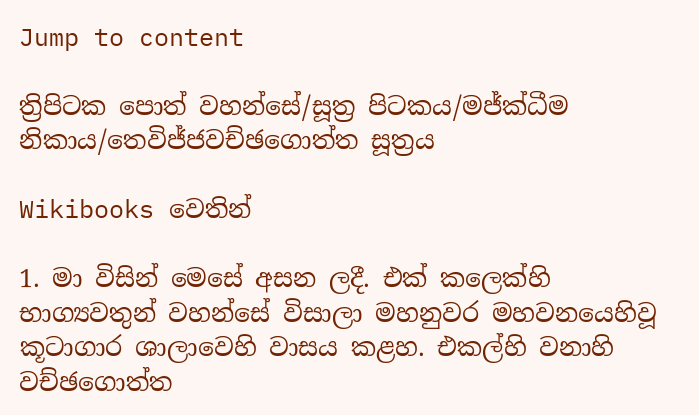Jump to content

ත්‍රිපිටක පොත් වහන්සේ/සූත්‍ර පිටකය/මජ්ක්ධීම නිකාය/තෙවිජ්ජවච්ඡගොත්ත සූත්‍රය

Wikibooks වෙතින්

1. මා විසින් මෙසේ අසන ලදී. එක් කලෙක්හි භාග්‍යවතුන් වහන්සේ විසාලා මහනුවර මහවනයෙහිවූ කූටාගාර ශාලාවෙහි වාසය කළහ. එකල්හි වනාහි වච්ඡගොත්ත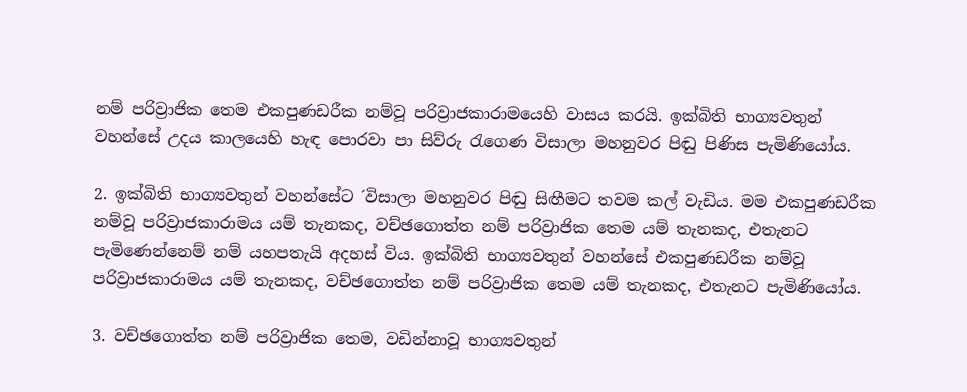නම් පරිව්‍රාජික තෙම එකපුණඩරීක නම්වූ පරිව්‍රාජකාරාමයෙහි වාසය කරයි. ඉක්බිති භාග්‍යවතුන් වහන්සේ උදය කාලයෙහි හැඳ පොරවා පා සිව්රු රැගෙණ විසාලා මහනුවර පිඬු පිණිස පැමිණියෝය.

2. ඉක්බිති භාග්‍යවතුන් වහන්සේට ´විසාලා මහනුවර පිඬු සිඟීමට තවම කල් වැඩිය. මම එකපුණඩරීක නම්වූ පරිව්‍රාජකාරාමය යම් තැනකද, වච්ඡගොත්ත නම් පරිව්‍රාජික තෙම යම් තැනකද, එතැනට පැමිණෙන්නෙම් නම් යහපතැයි අදහස් විය. ඉක්බිති භාග්‍යවතුන් වහන්සේ එකපුණඩරීක නම්වූ පරිව්‍රාජකාරාමය යම් තැනකද, වච්ඡගොත්ත නම් පරිව්‍රාජික තෙම යම් තැනකද, එතැනට පැමිණියෝය.

3. වච්ඡගොත්ත නම් පරිව්‍රාජික තෙම, වඩින්නාවූ භාග්‍යවතුන්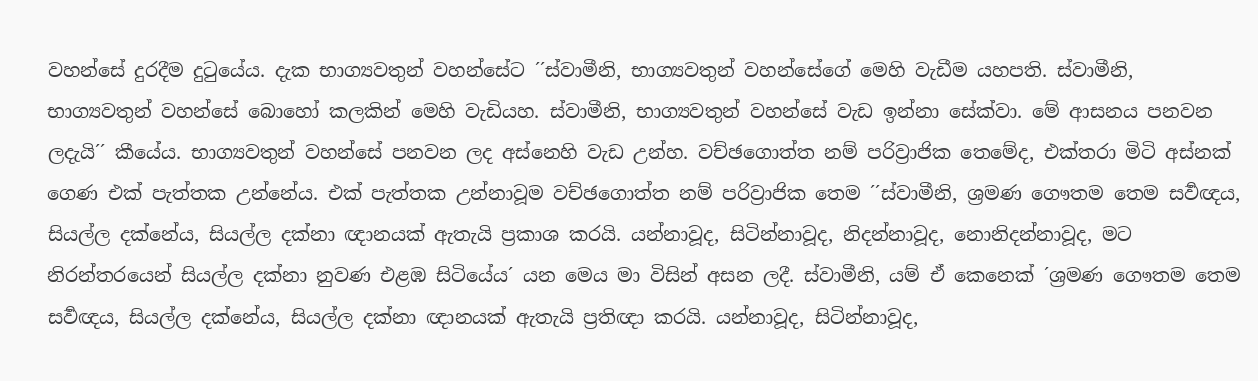වහන්සේ දුරදීම දුටුයේය. දැක භාග්‍යවතුන් වහන්සේට ´´ස්වාමීනි, භාග්‍යවතුන් වහන්සේගේ මෙහි වැඩීම යහපති. ස්වාමීනි, භාග්‍යවතුන් වහන්සේ බොහෝ කලකින් මෙහි වැඩියහ. ස්වාමීනි, භාග්‍යවතුන් වහන්සේ වැඩ ඉන්නා සේක්වා. මේ ආසනය පනවන ලදැයි´´ කීයේය. භාග්‍යවතුන් වහන්සේ පනවන ලද අස්නෙහි වැඩ උන්හ. වච්ඡගොත්ත නම් පරිව්‍රාජික තෙමේද, එක්තරා මිටි අස්නක් ගෙණ එක් පැත්තක උන්නේය. එක් පැත්තක උන්නාවූම වච්ඡගොත්ත නම් පරිව්‍රාජික තෙම ´´ස්වාමීනි, ශ්‍රමණ ගෞතම තෙම සර්‍වඥය, සියල්ල දක්නේය, සියල්ල දක්නා ඥානයක් ඇතැයි ප්‍රකාශ කරයි. යන්නාවූද, සිටින්නාවූද, නිදන්නාවූද, නොනිදන්නාවූද, මට නිරන්තරයෙන් සියල්ල දක්නා නුවණ එළඹ සිටියේය´ යන මෙය මා විසින් අසන ලදී. ස්වාමීනි, යම් ඒ කෙනෙක් ´ශ්‍රමණ ගෞතම තෙම සර්‍වඥය, සියල්ල දක්නේය, සියල්ල දක්නා ඥානයක් ඇතැයි ප්‍රතිඥා කරයි. යන්නාවූද, සිටින්නාවූද,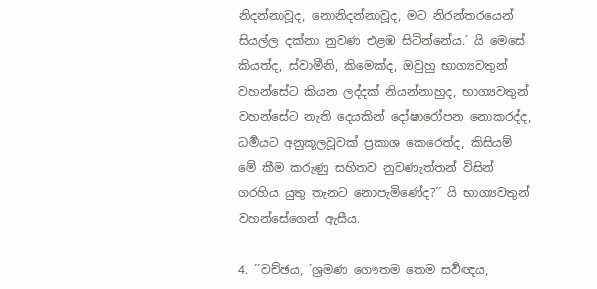නිදන්නාවූද, නොනිදන්නාවූද, මට නිරන්තරයෙන් සියල්ල දක්නා නුවණ එළඹ සිටින්නේය.´ යි මෙසේ කියත්ද, ස්වාමීනි, කිමෙක්ද, ඔවුහු භාග්‍යවතුන් වහන්සේට කියන ලද්දක් නියන්නාහුද, භාග්‍යවතුන් වහන්සේට නැති දෙයකින් දෝෂාරෝපන නොකරද්ද, ධර්‍මයට අනුකූලවූවක් ප්‍රකාශ කෙරෙත්ද, කිසියම් මේ කීම කරුණු සහිතව නුවණැත්තන් විසින් ගරහිය යුතු තැනට නොපැමිණේද?´´ යි භාග්‍යවතුන් වහන්සේගෙන් ඇසීය.

4. ´´වච්ඡය, ´ශ්‍රමණ ගෞතම තෙම සර්‍වඥය,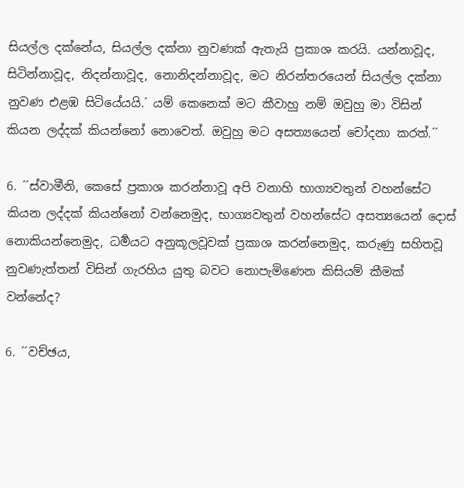සියල්ල දක්නේය, සියල්ල දක්නා නුවණක් ඇතැයි ප්‍රකාශ කරයි. යන්නාවූද, සිටින්නාවූද, නිදන්නාවූද, නොනිදන්නාවූද, මට නිරන්තරයෙන් සියල්ල දක්නා නුවණ එළඹ සිටියේයයි.´ යම් කෙනෙක් මට කීවාහු නම් ඔවුහු මා විසින් කියන ලද්දක් කියන්නෝ නොවෙත්. ඔවුහු මට අසත්‍යයෙන් චෝදනා කරත්.´´

6. ´´ස්වාමීනි, කෙසේ ප්‍රකාශ කරන්නාවූ අපි වනාහි භාග්‍යවතුන් වහන්සේට කියන ලද්දක් කියන්නෝ වන්නෙමුද, භාග්‍යවතුන් වහන්සේට අසත්‍යයෙන් දොස් නොකියන්නෙමුද, ධර්‍මයට අනුකූලවූවක් ප්‍රකාශ කරන්නෙමුද, කරුණු සහිතවූ නුවණැත්තන් විසින් ගැරහිය යුතු බවට නොපැමිණෙන කිසියම් කීමක් වන්නේද?

6. ´´වච්ඡය,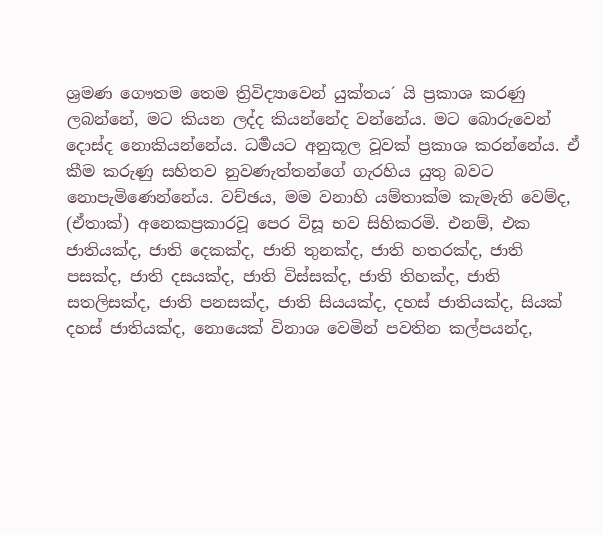ශ්‍රමණ ගෞතම තෙම ත්‍රිවිද්‍යාවෙන් යුක්තය´ යි ප්‍රකාශ කරණු ලබන්නේ, මට කියන ලද්ද කියන්නේද වන්නේය. මට බොරුවෙන් දොස්ද නොකියන්නේය. ධර්‍මයට අනුකූල වූවක් ප්‍රකාශ කරන්නේය. ඒ කීම කරුණු සහිතව නුවණැත්තන්ගේ ගැරහිය යුතු බවට නොපැමිණෙන්නේය. වච්ඡය, මම වනාහි යම්තාක්ම කැමැති වෙම්ද, (ඒතාක්) අනෙකප්‍රකාරවූ පෙර විසූ භව සිහිකරමි. එනම්, එක ජාතියක්ද, ජාති දෙකක්ද, ජාති තුනක්ද, ජාති හතරක්ද, ජාති පසක්ද, ජාති දසයක්ද, ජාති විස්සක්ද, ජාති තිහක්ද, ජාති සතලිසක්ද, ජාති පනසක්ද, ජාති සියයක්ද, දහස් ජාතියක්ද, සියක් දහස් ජාතියක්ද, නොයෙක් විනාශ වෙමින් පවතින කල්පයන්ද,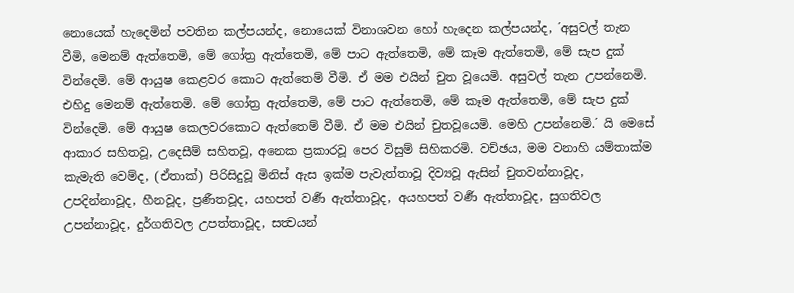නොයෙක් හැදෙමින් පවතින කල්පයන්ද, නොයෙක් විනාශවන හෝ හැදෙන කල්පයන්ද, ´අසුවල් තැන වීමි, මෙනම් ඇත්තෙමි, මේ ගෝත්‍ර ඇත්තෙමි, මේ පාට ඇත්තෙමි, මේ කෑම ඇත්තෙමි, මේ සැප දුක් වින්දෙමි. මේ ආයුෂ කෙළවර කොට ඇත්තෙම් වීමි. ඒ මම එයින් චුත වූයෙමි. අසුවල් තැන උපන්නෙමි. එහිදු මෙනම් ඇත්තෙමි. මේ ගෝත්‍ර ඇත්තෙමි, මේ පාට ඇත්තෙමි, මේ කෑම ඇත්තෙමි, මේ සැප දුක් වින්දෙමි. මේ ආයුෂ කෙලවරකොට ඇත්තෙම් වීමි. ඒ මම එයින් චුතවූයෙමි. මෙහි උපන්නෙමි.´ යි මෙසේ ආකාර සහිතවූ, උදෙසීම් සහිතවූ, අනෙක ප්‍රකාරවූ පෙර විසුම් සිහිකරමි. වච්ඡය, මම වනාහි යම්තාක්ම කැමැති වෙම්ද, (ඒතාක්) පිරිසිදුවූ මිනිස් ඇස ඉක්ම පැවැත්තාවූ දිව්‍යවූ ඇසින් චුතවන්නාවූද, උපදින්නාවූද, හීනවූද, ප්‍රණීතවූද, යහපත් වර්‍ණ ඇත්තාවූද, අයහපත් වර්‍ණ ඇත්තාවූද, සුගතිවල උපන්නාවූද, දුර්ගතිවල උපත්තාවූද, සත්‍වයන්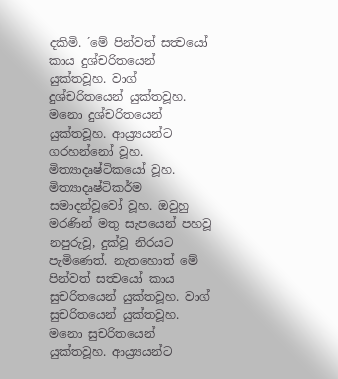දකිමි. ´මේ පින්වත් සත්‍වයෝ කාය දුශ්චරිතයෙන් යුක්තවූහ. වාග් දුශ්චරිතයෙන් යුක්තවූහ. මනො දුශ්චරිතයෙන් යුක්තවූහ. ආය්‍ර්‍යයන්ට ගරහන්නෝ වූහ. මිත්‍යාදෘෂ්ටිකයෝ වූහ. මිත්‍යාදෘෂ්ටිකර්ම සමාදන්වූවෝ වූහ. ඔවුහු මරණින් මතු සැපයෙන් පහවූ නපුරුවූ, දුක්වූ නිරයට පැමිණෙත්. නැතහොත් මේ පින්වත් සත්‍වයෝ කාය සුචරිතයෙන් යුක්තවූහ. වාග් සුචරිතයෙන් යුක්තවූහ. මනො සුචරිතයෙන් යුක්තවූහ. ආය්‍ර්‍යයන්ට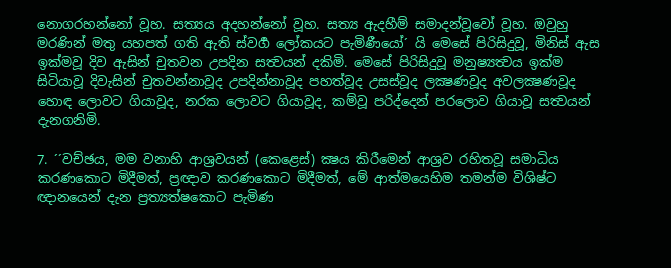නොගරහන්නෝ වූහ. සත්‍යය අදහන්නෝ වූහ. සත්‍ය ඇදහීම් සමාදන්වූවෝ වූහ. ඔවුහු මරණින් මතු යහපත් ගති ඇති ස්වර්‍ග ලෝකයට පැමිණීයෝ´ යි මෙසේ පිරිසිදුවූ, මිනිස් ඇස ඉක්මවූ දිව ඇසින් චුතවන උපදින සත්‍වයන් දකිමි. මෙසේ පිරිසිදුවූ මනුෂ්‍යත්‍වය ඉක්ම සිටියාවූ දිවැසින් චුතවන්නාවූද උපදින්නාවූද පහත්වූද උසස්වූද ලක්‍ෂණවූද අවලක්‍ෂණවූද හොඳ ලොවට ගියාවූද, නරක ලොවට ගියාවූද, කම්වූ පරිද්දෙන් පරලොව ගියාවූ සත්‍වයන් දැනගනිමි.

7. ´´වච්ඡය, මම වනාහි ආශ්‍රවයන් (කෙළෙස්) ක්‍ෂය කිරීමෙන් ආශ්‍රව රහිතවූ සමාධිය කරණකොට මිදීමත්, ප්‍රඥාව කරණකොට මිදීමත්, මේ ආත්මයෙහිම තමන්ම විශිෂ්ට ඥානයෙන් දැන ප්‍රත්‍යත්‍ෂකොට පැමිණ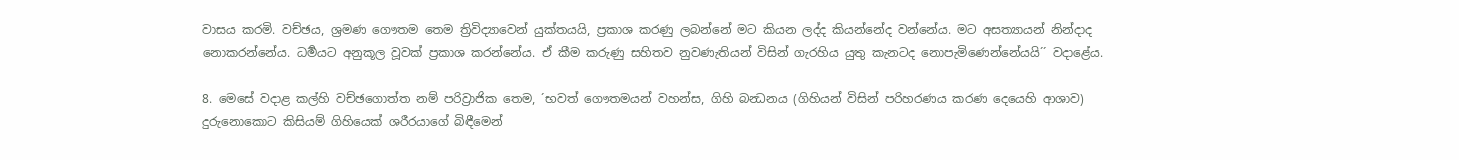වාසය කරමි. වච්ඡය, ශ්‍රමණ ගෞතම තෙම ත්‍රිවිද්‍යාවෙන් යුක්තයයි, ප්‍රකාශ කරණු ලබන්නේ මට කියන ලද්ද කියන්නේද වන්නේය. මට අසත්‍යායන් නින්දාද නොකරන්නේය. ධර්‍මයට අනුකූල වූවක් ප්‍රකාශ කරන්නේය. ඒ කීම කරුණු සහිතව නුවණැතියන් විසින් ගැරහිය යුතු කැනටද නොපැමිණෙන්නේයයි´´ වදාළේය.

8. මෙසේ වදාළ කල්හි වච්ඡගොත්ත නම් පරිව්‍රාජික තෙම, ´භවත් ගෞතමයන් වහන්ස, ගිහි බන්‍ධනය (ගිහියන් විසින් පරිහරණය කරණ දෙයෙහි ආශාව) දුරුනොකොට කිසියම් ගිහියෙක් ශරීරයාගේ බිඳීමෙන්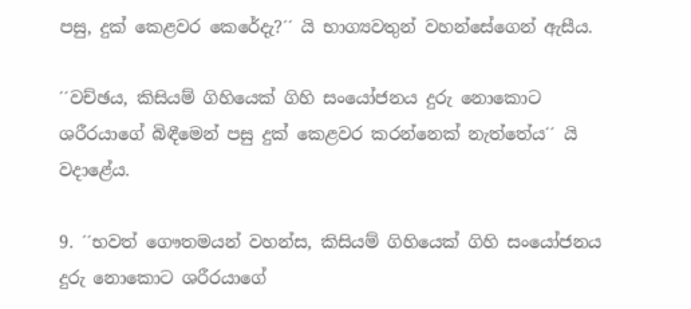පසු, දුක් කෙළවර කෙරේදැ?´´ යි භාග්‍යවතුන් වහන්සේගෙන් ඇසීය.

´´වච්ඡය, කිසියම් ගිහියෙක් ගිහි සංයෝජනය දුරු නොකොට ශරීරයාගේ බිඳීමෙන් පසු දුක් කෙළවර කරන්නෙක් නැත්තේය´´ යි වදාළේය.

9. ´´භවත් ගෞතමයන් වහන්ස, කිසියම් ගිහියෙක් ගිහි සංයෝජනය දුරු නොකොට ශරීරයාගේ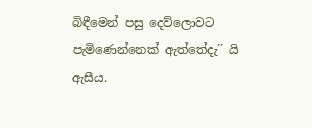බිඳීමෙන් පසු දෙව්ලොවට පැමිණෙන්නෙක් ඇත්තේදැ´´ යි ඇසීය.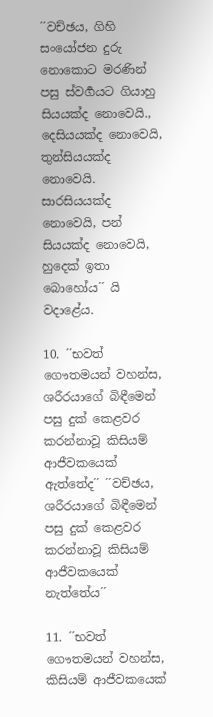´´වච්ඡය, ගිහි සංයෝජන දුරු නොකොට මරණින් පසු ස්වර්‍ගයට ගියාහු සියයක්ද නොවෙයි., දෙසියයක්ද නොවෙයි, තුන්සියයක්ද නොවෙයි. සාරසියයක්ද නොවෙයි, පන් සියයක්ද නොවෙයි, හුදෙක් ඉතා බොහෝය´´ යි වදාළේය.

10. ´´භවත් ගෞතමයන් වහන්ස, ශරීරයාගේ බිඳීමෙන් පසු දුක් කෙළවර කරන්නාවූ කිසියම් ආජීවකයෙක් ඇත්තේද´´ ´´වච්ඡය, ශරීරයාගේ බිඳීමෙන් පසු දුක් කෙළවර කරන්නාවූ කිසියම් ආජීවකයෙක් නැත්තේය´´

11. ´´භවත් ගෞතමයන් වහන්ස, කිසියම් ආජීවකයෙක්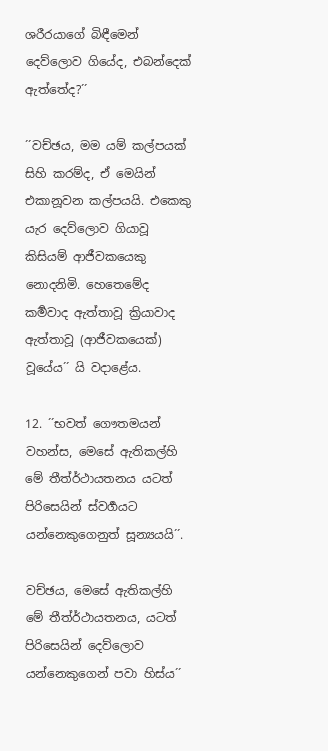ශරීරයාගේ බිඳීමෙන් දෙව්ලොව ගියේද, එබන්දෙක් ඇත්තේද?´´

´´වච්ඡය, මම යම් කල්පයක් සිහි කරම්ද, ඒ මෙයින් එකානූවන කල්පයයි. එකෙකු යැර දෙව්ලොව ගියාවූ කිසියම් ආජීවකයෙකු නොදනිමි. හෙතෙමේද කර්‍මවාද ඇත්තාවූ ක්‍රියාවාද ඇත්තාවූ (ආජීවකයෙක්) වූයේය´´ යි වදාළේය.

12. ´´භවත් ගෞතමයන් වහන්ස, මෙසේ ඇතිකල්හි මේ තීත්ර්‍‍ථායතනය යටත් පිරිසෙයින් ස්වර්‍ගයට යන්නෙකුගෙනුත් සූන්‍යයයි´´.

වච්ඡය, මෙසේ ඇතිකල්හි මේ තීත්ර්‍‍ථායතනය, යටත් පිරිසෙයින් දෙව්ලොව යන්නෙකුගෙන් පවා හිස්ය´´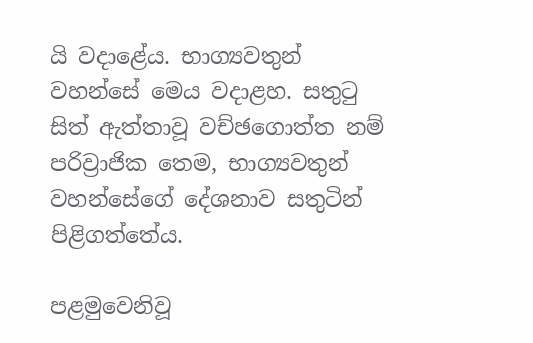යි වදාළේය. භාග්‍යවතුන් වහන්සේ මෙය වදාළහ. සතුටු සිත් ඇත්තාවූ වච්ඡගොත්ත නම් පරිව්‍රාජික තෙම, භාග්‍යවතුන් වහන්සේගේ දේශනාව සතුටින් පිළිගත්තේය.

පළමුවෙනිවූ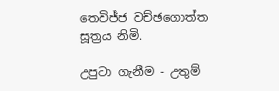තෙවිජ්ජ වච්ඡගොත්ත සූත්‍රය නිමි.

උපුටා ගැනීම - උතුම්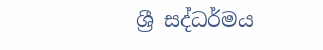ශ්‍රී සද්ධර්මය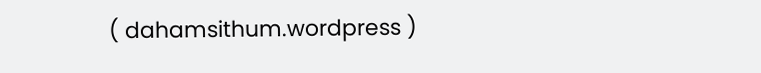( dahamsithum.wordpress )